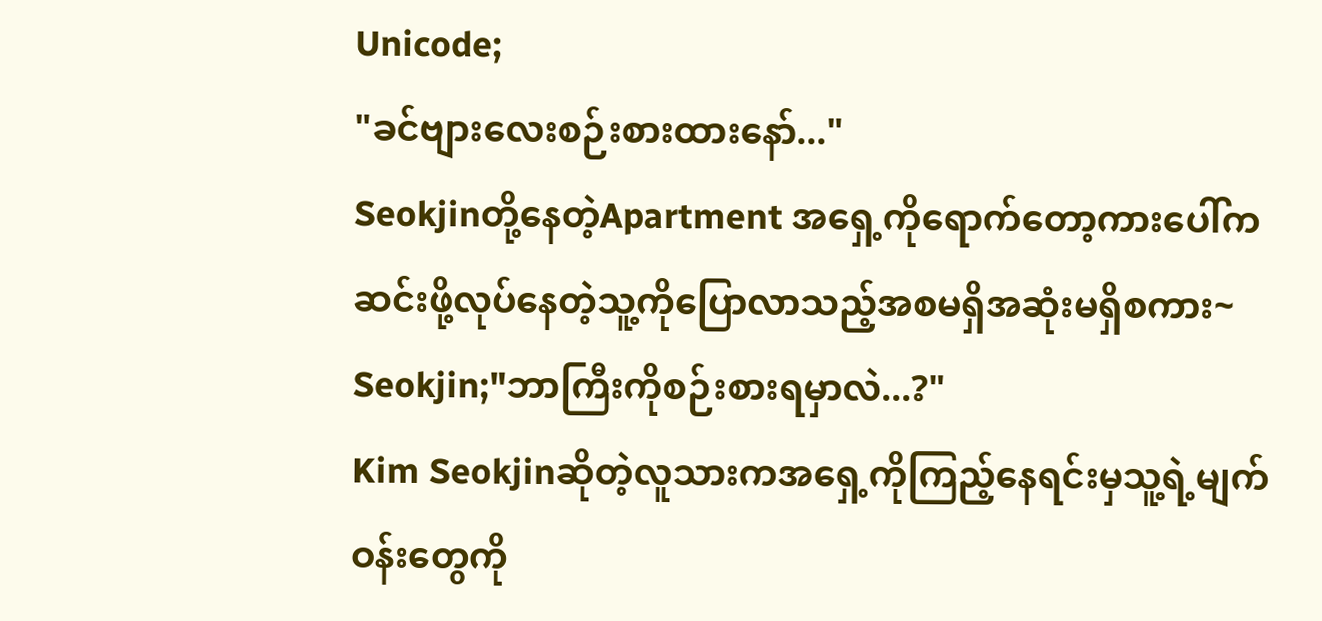Unicode;
"ခင်ဗျားလေးစဉ်းစားထားနော်..."
Seokjinတို့နေတဲ့Apartment အရှေ့ကိုရောက်တော့ကားပေါ်ကဆင်းဖို့လုပ်နေတဲ့သူ့ကိုပြောလာသည့်အစမရှိအဆုံးမရှိစကား~
Seokjin;"ဘာကြီးကိုစဉ်းစားရမှာလဲ...?"
Kim Seokjinဆိုတဲ့လူသားကအရှေ့ကိုကြည့်နေရင်းမှသူ့ရဲ့မျက်ဝန်းတွေကို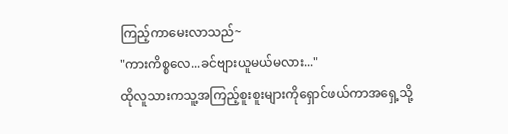ကြည့်ကာမေးလာသည်~
"ကားကိစ္စလေ...ခင်ဗျားယူမယ်မလား..."
ထိုလူသားကသူ့အကြည့်စူးစူးများကိုရှောင်ဖယ်ကာအရှေ့သို့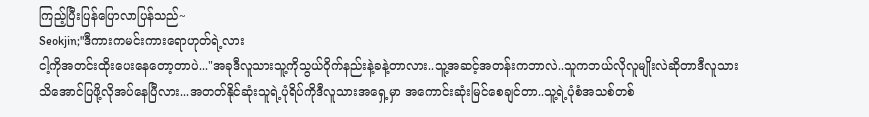ကြည့်ပြီးပြန်ပြောလာပြန်သည်~
Seokjin;"ဒီကားကမင်းကားရောဟုတ်ရဲ့လား
ငါ့ကိုအတင်းထိုးပေးနေတော့တာပဲ..."အခုဒီလူသားသူ့ကိုသွယ်ဝိုက်နည်းနဲ့ခနဲ့တာလား..သူ့အဆင့်အတန်းကဘာလဲ..သူကဘယ်လိုလူမျိုးလဲဆိုတာဒီလူသားသိအောင်ပြဖို့လိုအပ်နေပြီလား...အတတ်နိုင်ဆုံးသူရဲ့ပုံရိပ်ကိုဒီလူသားအရှေ့မှာ အကောင်းဆုံးမြင်စေချင်တာ..သူ့ရဲ့ပုံစံအသစ်တစ်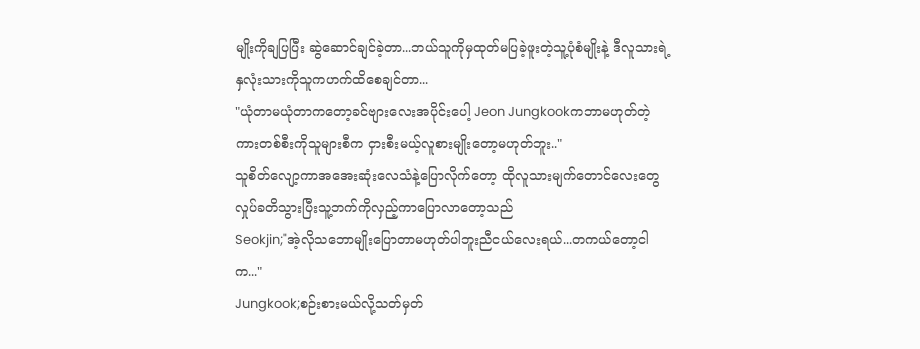မျိုးကိုချပြပြီး ဆွဲဆောင်ချင်ခဲ့တာ...ဘယ်သူကိုမှထုတ်မပြခဲ့ဖူးတဲ့သူ့ပုံစံမျိုးနဲ့ ဒီလူသားရဲ့နှလုံးသားကိုသူကဟက်ထိစေချင်တာ...
"ယုံတာမယုံတာကတော့ခင်ဗျားလေးအပိုင်းပေါ့ Jeon Jungkookကဘာမဟုတ်တဲ့ကားတစ်စီးကိုသူများစီက ငှားစီးမယ့်လူစားမျိုးတော့မဟုတ်ဘူး.."
သူစိတ်လျော့ကာအအေးဆုံးလေသံနဲ့ပြောလိုက်တော့ ထိုလူသားမျက်တောင်လေးတွေလှုပ်ခတိသွားပြီးသူ့ဘက်ကိုလှည့်ကာပြောလာတော့သည်
Seokjin;"အဲ့လိုသဘောမျိုးပြောတာမဟုတ်ပါဘူးညီငယ်လေးရယ်...တကယ်တော့ငါက..."
Jungkook;စဉ်းစားမယ်လို့သတ်မှတ်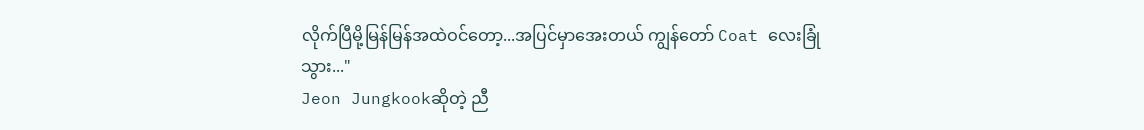လိုက်ပြီမို့မြန်မြန်အထဲဝင်တော့...အပြင်မှာအေးတယ် ကျွန်တော် Coat လေးခြုံသွား..."
Jeon Jungkookဆိုတဲ့ ညီ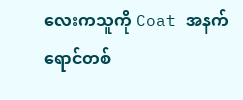လေးကသူကို Coat အနက်ရောင်တစ်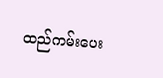ထည်ကမ်းပေး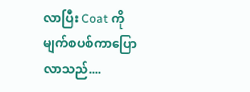လာပြီး Coat ကိုမျက်စပစ်ကာပြောလာသည်....